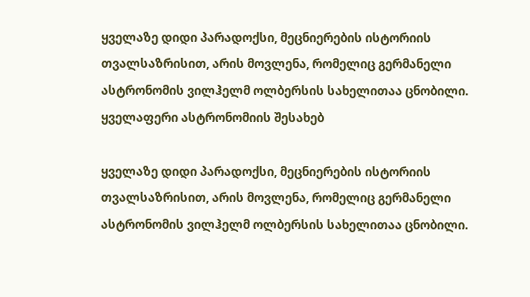ყველაზე დიდი პარადოქსი, მეცნიერების ისტორიის თვალსაზრისით, არის მოვლენა, რომელიც გერმანელი ასტრონომის ვილჰელმ ოლბერსის სახელითაა ცნობილი.
ყველაფერი ასტრონომიის შესახებ

ყველაზე დიდი პარადოქსი, მეცნიერების ისტორიის თვალსაზრისით, არის მოვლენა, რომელიც გერმანელი ასტრონომის ვილჰელმ ოლბერსის სახელითაა ცნობილი.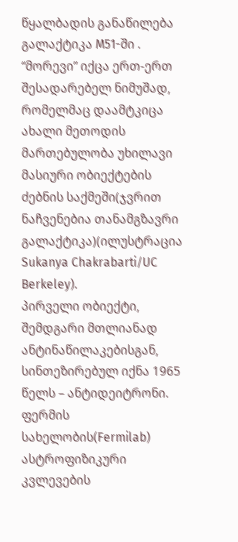წყალბადის განაწილება გალაქტიკა M51-ში . “მორევი” იქცა ერთ-ერთ შესადარებელ ნიმუშად, რომელმაც დაამტკიცა ახალი მეთოდის მართებულობა უხილავი მასიური ობიექტების ძებნის საქმეში(ჯვრით ნაჩვენებია თანამგზავრი გალაქტიკა)(ილუსტრაცია Sukanya Chakrabarti/UC Berkeley).
პირველი ობიექტი, შემდგარი მთლიანად ანტინაწილაკებისგან, სინთეზირებულ იქნა 1965 წელს – ანტიდეიტრონი.
ფერმის სახელობის(Fermilab) ასტროფიზიკური კვლევების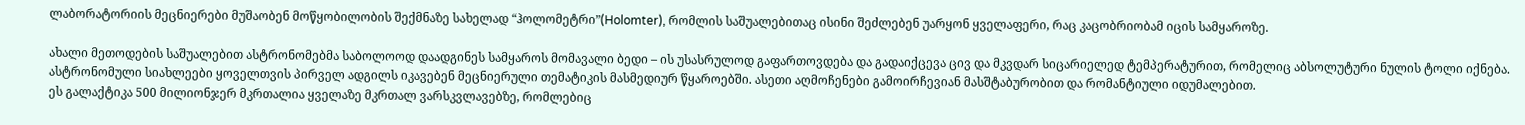ლაბორატორიის მეცნიერები მუშაობენ მოწყობილობის შექმნაზე სახელად “ჰოლომეტრი”(Holomter), რომლის საშუალებითაც ისინი შეძლებენ უარყონ ყველაფერი, რაც კაცობრიობამ იცის სამყაროზე.

ახალი მეთოდების საშუალებით ასტრონომებმა საბოლოოდ დაადგინეს სამყაროს მომავალი ბედი – ის უსასრულოდ გაფართოვდება და გადაიქცევა ცივ და მკვდარ სიცარიელედ ტემპერატურით, რომელიც აბსოლუტური ნულის ტოლი იქნება.
ასტრონომული სიახლეები ყოველთვის პირველ ადგილს იკავებენ მეცნიერული თემატიკის მასმედიურ წყაროებში. ასეთი აღმოჩენები გამოირჩევიან მასშტაბურობით და რომანტიული იდუმალებით.
ეს გალაქტიკა 500 მილიონჯერ მკრთალია ყველაზე მკრთალ ვარსკვლავებზე, რომლებიც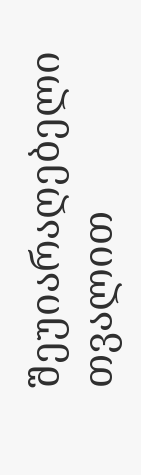შეუიარაღებელი თვალით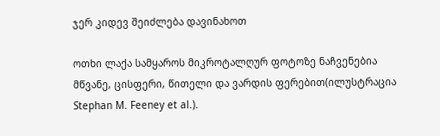ჯერ კიდევ შეიძლება დავინახოთ

ოთხი ლაქა სამყაროს მიკროტალღურ ფოტოზე ნაჩვენებია მწვანე, ცისფერი, წითელი და ვარდის ფერებით(ილუსტრაცია Stephan M. Feeney et al.).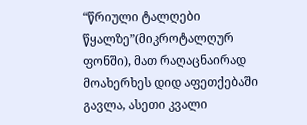“წრიული ტალღები წყალზე”(მიკროტალღურ ფონში), მათ რაღაცნაირად მოახერხეს დიდ აფეთქებაში გავლა, ასეთი კვალი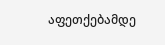აფეთქებამდე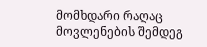მომხდარი რაღაც მოვლენების შემდეგ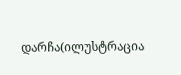დარჩა(ილუსტრაცია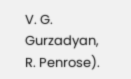V. G. Gurzadyan, R. Penrose).